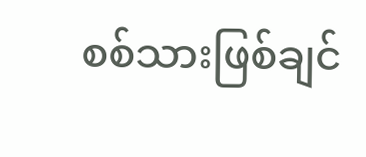စစ်သားဖြစ်ချင်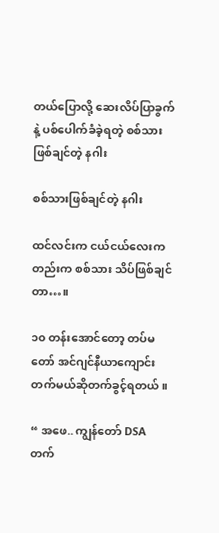တယ်ပြောလို့ ဆေးလိပ်ပြာခွက်နဲ့ ပစ်ပေါက်ခံခဲ့ရတဲ့ စစ်သားဖြစ်ချင်တဲ့ နဂါး

စစ်သားဖြစ်ချင်တဲ့ နဂါး

ထင်လင်းက ငယ်ငယ်လေးကတည်းက စစ်သား သိပ်ဖြစ်ချင်တာ…။

၁၀ တန်းအောင်တော့ တပ်မတော် အင်ဂျင်နီယာကျောင်းတက်မယ်ဆိုတက်ခွင့်ရတယ်။

“ အဖေ.. ကျွန်တော် DSA တက်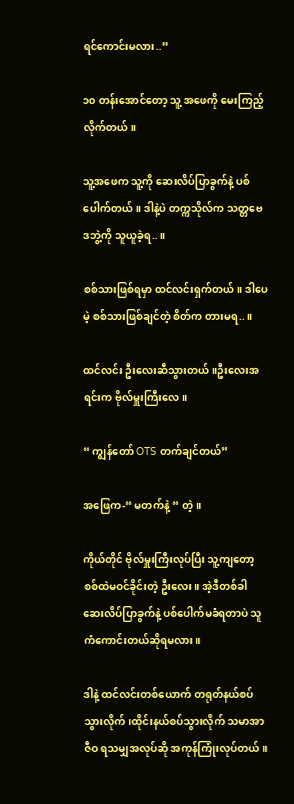ရင်ကောင်းမလား..”

၁၀ တန်းအောင်တော့ သူ့ အဖေကို မေးကြည့်လိုက်တယ်။

သူ့အဖေက သူ့ကို ဆေးလိပ်ပြာခွက်နဲ့ ပစ်ပေါက်တယ်။ ဒါနဲ့ပဲ တက္ကသိုလ်က သတ္တဗေဒဘွဲ့ကို သူယူခဲ့ရ..။

စစ်သားဖြစ်ရမှာ ထင်လင်းရှက်တယ်။ ဒါပေမဲ့ စစ်သားဖြစ်ချင်တဲ့ စိတ်က တားမရ..။

ထင်လင်း ဦးလေးဆီသွားတယ်။ဦးလေးအရင်းက ဗိုလ်မှူးကြီးလေ။

“ ကျွန်တော် OTS တက်ချင်တယ်”

အဖြေက-“ မတက်နဲ့ “ တဲ့။

ကိုယ်တိုင် ဗိုလ်မှူးကြီးလုပ်ပြီး သူ့ကျတော့ စစ်ထဲမဝင်ခိုင်းတဲ့ ဦးလေး။ အဲ့ဒီတစ်ခါ ဆေးလိပ်ပြာခွက်နဲ့ ပစ်ပေါက်မခံရတာပဲ သူကံကောင်းတယ်ဆိုရမလား။

ဒါနဲ့ ထင်လင်းတစ်ယောက် တရုတ်နယ်စပ်သွားလိုက်၊ထိုင်းနယ်စပ်သွားလိုက် သမာအာဇီဝ ရသမျှအလုပ်ဆို အကုန်ကြုံးလုပ်တယ်။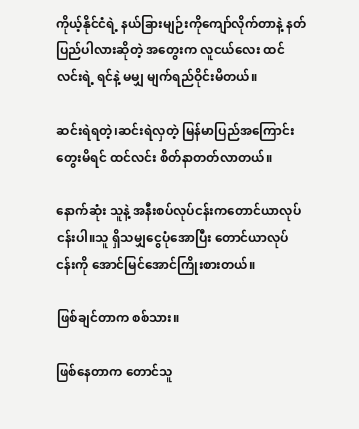ကိုယ့်နိုင်ငံရဲ့ နယ်ခြားမျဉ်းကိုကျော်လိုက်တာနဲ့ နတ်ပြည်ပါလားဆိုတဲ့ အတွေးက လူငယ်လေး ထင်လင်းရဲ့ ရင်နဲ့ မမျှ မျက်ရည်ဝိုင်းမိတယ်။

ဆင်းရဲရတဲ့၊ဆင်းရဲလှတဲ့ မြန်မာပြည်အကြောင်းတွေးမိရင် ထင်လင်း စိတ်နာတတ်လာတယ်။

နောက်ဆုံး သူနဲ့ အနီးစပ်လုပ်ငန်းကတောင်ယာလုပ်ငန်းပါ။သူ ရှိသမျှငွေပုံအောပြီး တောင်ယာလုပ်ငန်းကို အောင်မြင်အောင်ကြိုးစားတယ်။

ဖြစ်ချင်တာက စစ်သား။

ဖြစ်နေတာက တောင်သူ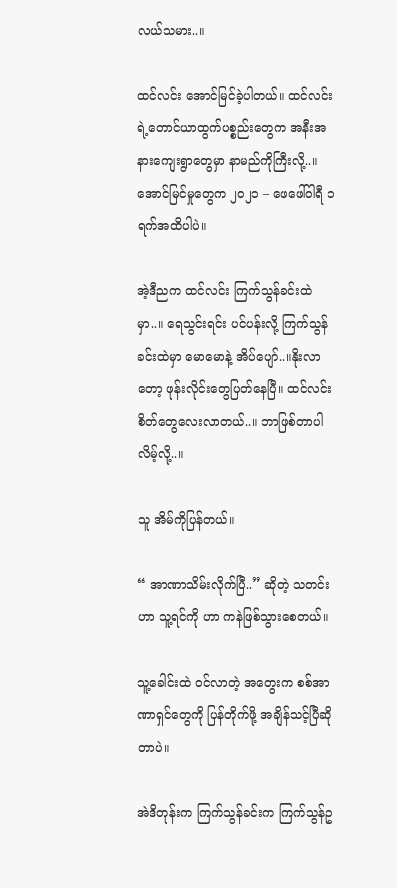လယ်သမား..။

ထင်လင်း အောင်မြင်ခဲ့ပါတယ်။ ထင်လင်းရဲ့တောင်ယာထွက်ပစ္စည်းတွေက အနီးအနားကျေးရွာတွေမှာ နာမည်ကိုကြီးလို့..။အောင်မြင်မှုတွေက ၂၀၂၁ – ဖေဖေါ်ဝါရီ ၁ ရက်အထိပါပဲ။

အဲ့ဒီညက ထင်လင်း ကြက်သွန်ခင်းထဲမှာ..။ ရေသွင်းရင်း ပင်ပန်းလို့ ကြက်သွန်ခင်းထဲမှာ မောမောနဲ့ အိပ်ပျော်..။နိုးလာတော့ ဖုန်းလိုင်းတွေပြတ်နေပြီ။ ထင်လင်း စိတ်တွေလေးလာတယ်..။ ဘာဖြစ်တာပါလိမ့်လို့..။

သူ အိမ်ကိုပြန်တယ်။

“ အာဏာသိမ်းလိုက်ပြီ..” ဆိုတဲ့ သတင်းဟာ သူ့ရင်ကို ဟာ ကနဲဖြစ်သွားစေတယ်။

သူ့ခေါင်းထဲ ဝင်လာတဲ့ အတွေးက စစ်အာဏာရှင်တွေကို ပြန်တိုက်ဖို့ အချိန်သင့်ပြီဆိုတာပဲ။

အဲဒိတုန်းက ကြက်သွန်ခင်းက ကြက်သွန်ဥ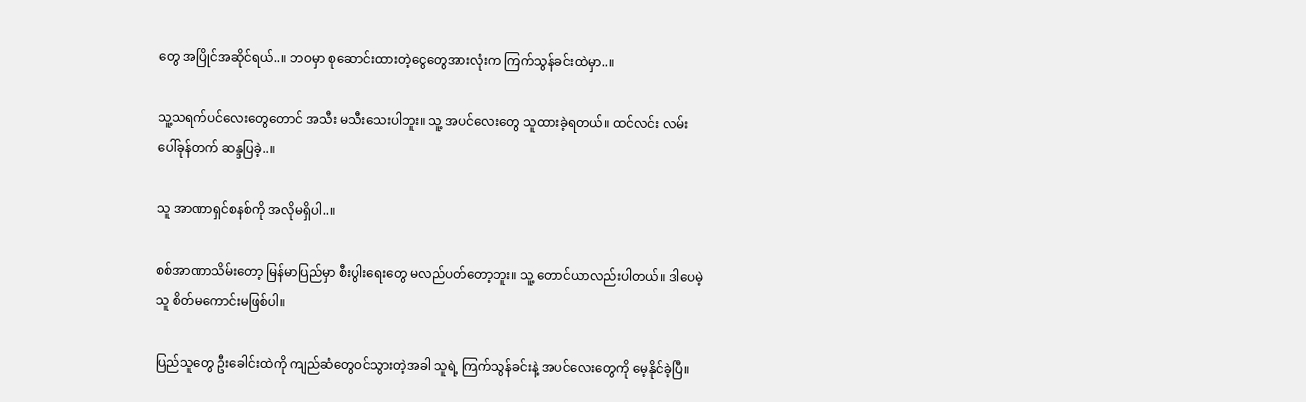တွေ အပြိုင်အဆိုင်ရယ်..။ ဘဝမှာ စုဆောင်းထားတဲ့ငွေတွေအားလုံးက ကြက်သွန်ခင်းထဲမှာ..။

သူ့သရက်ပင်လေးတွေတောင် အသီး မသီးသေးပါဘူး။ သူ့ အပင်လေးတွေ သူထားခဲ့ရတယ်။ ထင်လင်း လမ်းပေါ်ခုန်တက် ဆန္ဒပြခဲ့..။

သူ အာဏာရှင်စနစ်ကို အလိုမရှိပါ..။

စစ်အာဏာသိမ်းတော့ မြန်မာပြည်မှာ စီးပွါးရေးတွေ မလည်ပတ်တော့ဘူး။ သူ့ တောင်ယာလည်းပါတယ်။ ဒါပေမဲ့ သူ စိတ်မကောင်းမဖြစ်ပါ။

ပြည်သူတွေ ဦးခေါင်းထဲကို ကျည်ဆံတွေဝင်သွားတဲ့အခါ သူရဲ့ ကြက်သွန်ခင်းနဲ့ အပင်လေးတွေကို မေ့နိုင်ခဲ့ပြီ။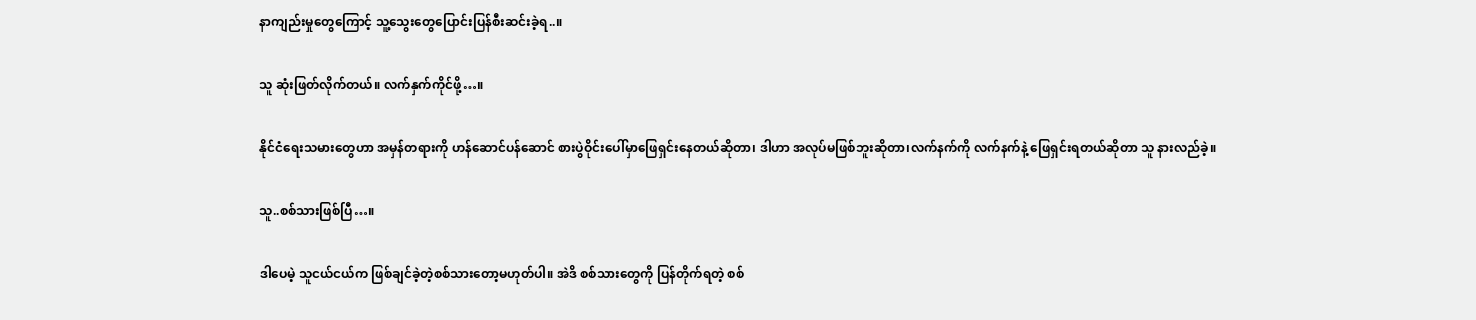နာကျည်းမှုတွေကြောင့် သူ့သွေးတွေပြောင်းပြန်စီးဆင်းခဲ့ရ..။

သူ ဆုံးဖြတ်လိုက်တယ်။ လက်နှက်ကိုင်ဖို့…။

နိုင်ငံရေးသမားတွေဟာ အမှန်တရားကို ဟန်ဆောင်ပန်ဆောင် စားပွဲဝိုင်းပေါ်မှာဖြေရှင်းနေတယ်ဆိုတာ၊ ဒါဟာ အလုပ်မဖြစ်ဘူးဆိုတာ၊လက်နက်ကို လက်နက်နဲ့ ဖြေရှင်းရတယ်ဆိုတာ သူ နားလည်ခဲ့။

သူ..စစ်သားဖြစ်ပြီ…။

ဒါပေမဲ့ သူငယ်ငယ်က ဖြစ်ချင်ခဲ့တဲ့စစ်သားတော့မဟုတ်ပါ။ အဲဒိ စစ်သားတွေကို ပြန်တိုက်ရတဲ့ စစ်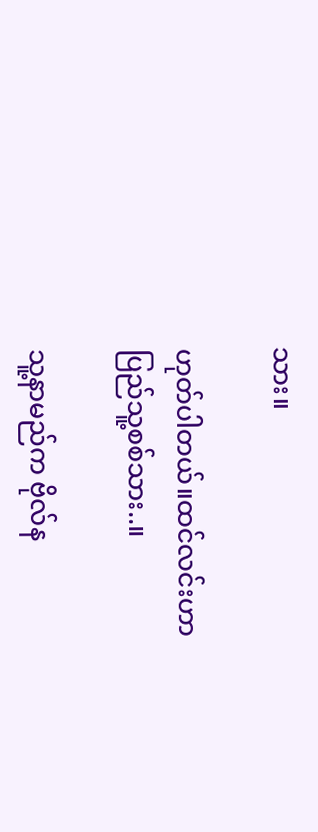သား။

ဟုတ်ပါတယ်။ထင်လင်းဟာ ပြည်သူ့စစ်သား..။

သူ့နာမည်က ဗိုလ်န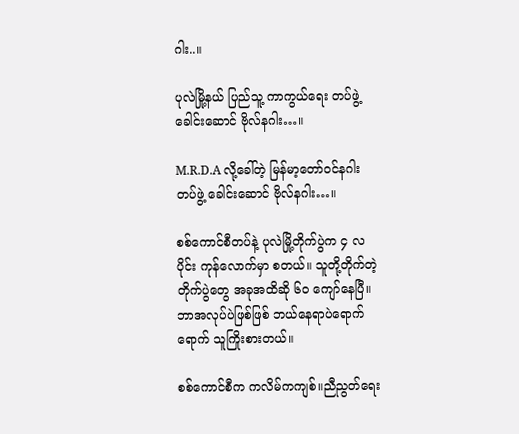ဂါး..။

ပုလဲမြို့နယ် ပြည်သူ့ ကာကွယ်ရေး တပ်ဖွဲ့ ခေါင်းဆောင် ဗိုလ်နဂါး…။

M.R.D.A လို့ခေါ်တဲ့ မြန်မာ့တော်ဝင်နဂါး တပ်ဖွဲ့ ခေါင်းဆောင် ဗိုလ်နဂါး…။

စစ်ကောင်စီတပ်နဲ့ ပုလဲမြို့တိုက်ပွဲက ၄ လပိုင်း ကုန်လောက်မှာ စတယ်။ သူတို့တိုက်တဲ့တိုက်ပွဲတွေ အခုအထိဆို ၆၀ ကျော်နေပြီ။ဘာအလုပ်ပဲဖြစ်ဖြစ် ဘယ်နေရာပဲရောက်ရောက် သူကြိုးစားတယ်။

စစ်ကောင်စီက ကလိမ်ကကျစ်။ညီညွတ်ရေး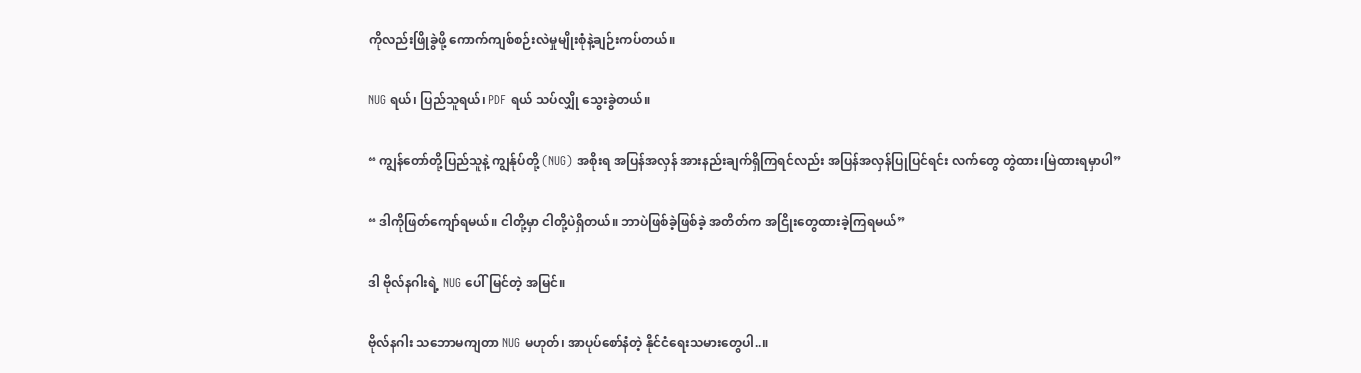ကိုလည်းဖြိုခွဲဖို့ ကောက်ကျစ်စဉ်းလဲမှုမျိုးစုံနဲ့ချဉ်းကပ်တယ်။

NUG ရယ်၊ ပြည်သူရယ်၊ PDF ရယ် သပ်လျှို သွေးခွဲတယ်။

“ ကျွန်တော်တို့ပြည်သူနဲ့ ကျွန်ုပ်တို့ (NUG) အစိုးရ အပြန်အလှန် အားနည်းချက်ရှိကြရင်လည်း အပြန်အလှန်ပြုပြင်ရင်း လက်တွေ တွဲထား၊မြဲထားရမှာပါ”

“ ဒါကိုဖြတ်ကျော်ရမယ်။ ငါတို့မှာ ငါတို့ပဲရှိတယ်။ ဘာပဲဖြစ်ခဲ့ဖြစ်ခဲ့ အတိတ်က အငြိုးတွေထားခဲ့ကြရမယ်”

ဒါ ဗိုလ်နဂါးရဲ့ NUG ပေါ်မြင်တဲ့ အမြင်။

ဗိုလ်နဂါး သဘောမကျတာ NUG မဟုတ်၊ အာပုပ်စော်နံတဲ့ နိုင်ငံရေးသမားတွေပါ..။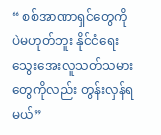“ စစ်အာဏာရှင်တွေကိုပဲမဟုတ်ဘူး နိုင်ငံရေး သွေးအေးလူသတ်သမားတွေကိုလည်း တွန်းလှန်ရမယ်”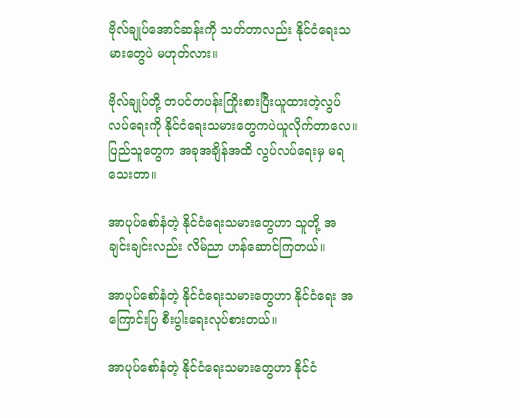ဗိုလ်ချုပ်အောင်ဆန်းကို သတ်တာလည်း နိုင်ငံရေးသမားတွေပဲ မဟုတ်လား။

ဗိုလ်ချုပ်တို့ တပင်တပန်းကြိုးစားပြီးယူထားတဲ့လွပ်လပ်ရေးကို နိုင်ငံရေးသမားတွေကပဲယူလိုက်တာလေ။ ပြည်သူတွေက အခုအချိန်အထိ လွပ်လပ်ရေးမှ မရသေးတာ။

အာပုပ်စော်နံတဲ့ နိုင်ငံရေးသမားတွေဟာ သူတို့ အချင်းချင်းလည်း လိမ်ညာ ဟန်ဆောင်ကြတယ်။

အာပုပ်စော်နံတဲ့ နိုင်ငံရေးသမားတွေဟာ နိုင်ငံရေး အကြောင်းပြ စီးပွါးရေးလုပ်စားတယ်။

အာပုပ်စော်နံတဲ့ နိုင်ငံရေးသမားတွေဟာ နိုင်ငံ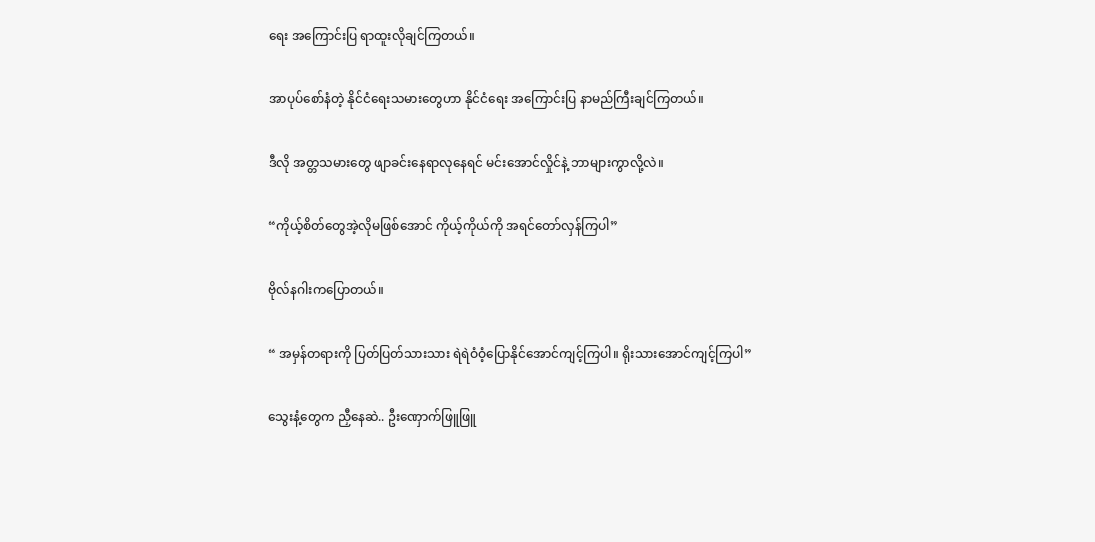ရေး အကြောင်းပြ ရာထူးလိုချင်ကြတယ်။

အာပုပ်စော်နံတဲ့ နိုင်ငံရေးသမားတွေဟာ နိုင်ငံရေး အကြောင်းပြ နာမည်ကြီးချင်ကြတယ်။

ဒီလို အတ္တသမားတွေ ဖျာခင်းနေရာလုနေရင် မင်းအောင်လှိုင်နဲ့ ဘာများကွာလို့လဲ။

“ကိုယ့်စိတ်တွေအဲ့လိုမဖြစ်အောင် ကိုယ့်ကိုယ်ကို အရင်တော်လှန်ကြပါ”

ဗိုလ်နဂါးကပြောတယ်။

“ အမှန်တရားကို ပြတ်ပြတ်သားသား ရဲရဲဝံဝံ့ပြောနိုင်အောင်ကျင့်ကြပါ။ ရိုးသားအောင်ကျင့်ကြပါ”

သွေးနံ့တွေက ညှီနေဆဲ.. ဦးဏှောက်ဖြူဖြူ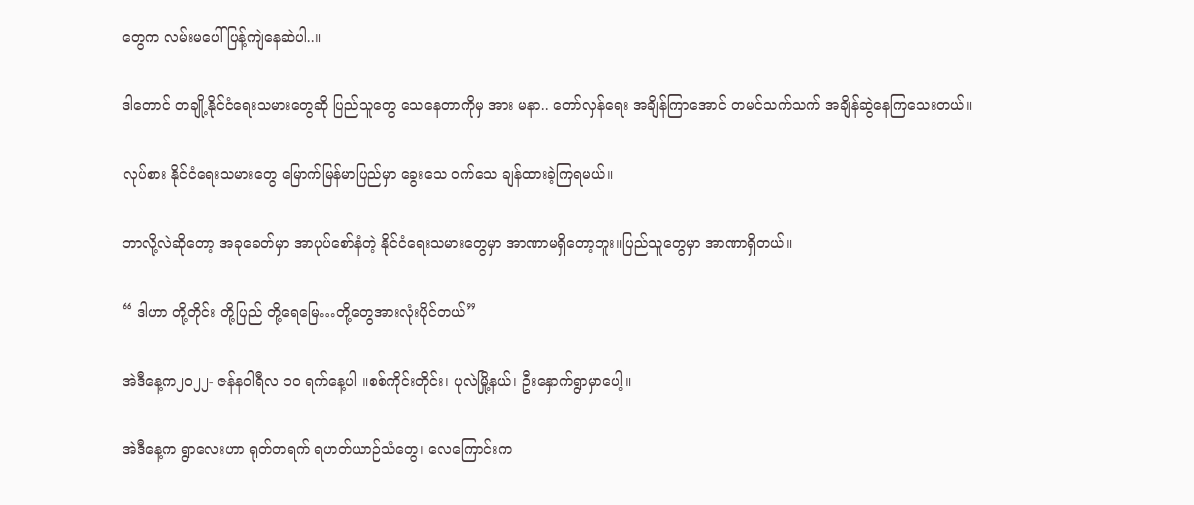တွေက လမ်းမပေါ် ပြန့်ကျဲနေဆဲပါ..။

ဒါတောင် တချို့နိုင်ငံရေးသမားတွေဆို ပြည်သူတွေ သေနေတာကိုမှ အား မနာ.. တော်လှန်ရေး အချိန်ကြာအောင် တမင်သက်သက် အချိန်ဆွဲနေကြသေးတယ်။

လုပ်စား နိုင်ငံရေးသမားတွေ မြောက်မြန်မာပြည်မှာ ခွေးသေ ဝက်သေ ချန်ထားခဲ့ကြရမယ်။

ဘာလို့လဲဆိုတော့ အခုခေတ်မှာ အာပုပ်စော်နံတဲ့ နိုင်ငံရေးသမားတွေမှာ အာဏာမရှိတော့ဘူး။ပြည်သူတွေမှာ အာဏာရှိတယ်။

“ ဒါဟာ တို့တိုင်း တို့ပြည် တို့ရေမြေ…တို့တွေအားလုံးပိုင်တယ်”

အဲဒီနေ့က၂၀၂၂- ဇန်နဝါရီလ ၁၀ ရက်နေ့ပါ ။စစ်ကိုင်းတိုင်း၊ ပုလဲမြို့နယ်၊ ဦးနှောက်ရွာမှာပေါ့။

အဲဒီနေ့က ရွာလေးဟာ ရုတ်တရက် ရဟတ်ယာဉ်သံတွေ၊ လေကြောင်းက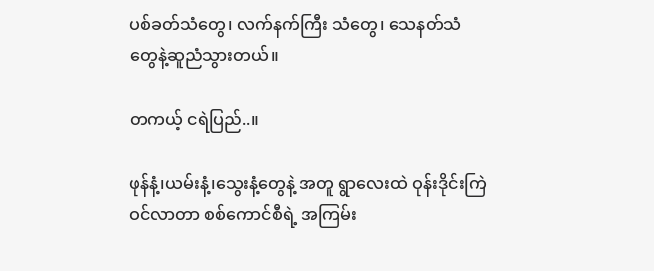ပစ်ခတ်သံတွေ၊ လက်နက်ကြီး သံတွေ၊ သေနတ်သံတွေနဲ့ဆူညံသွားတယ်။

တကယ့် ငရဲပြည်..။

ဖုန်နံ့၊ယမ်းနံ့၊သွေးနံ့တွေနဲ့ အတူ ရွာလေးထဲ ဝုန်းဒိုင်းကြဲဝင်လာတာ စစ်ကောင်စီရဲ့ အကြမ်း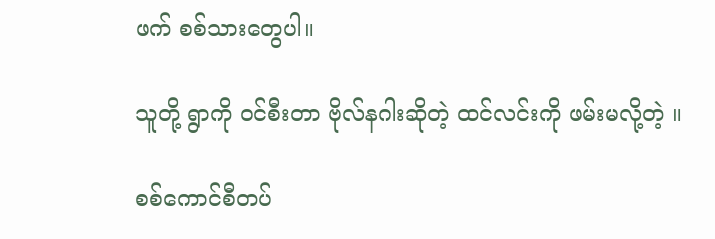ဖက် စစ်သားတွေပါ။

သူတို့ ရွာကို ဝင်စီးတာ ဗိုလ်နဂါးဆိုတဲ့ ထင်လင်းကို ဖမ်းမလို့တဲ့ ။

စစ်ကောင်စီတပ်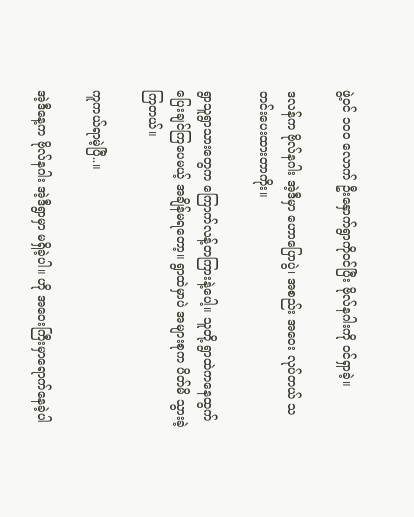ဖွဲ့ဝင် ၁၀၀ လောက် ဦးနှောက်ရွာကိုဝင်ပြီး ဗိုလ်နဂါးကို ဝင်ရှာခဲ့။

ဒလန်က ဗိုလ်နဂါး အဲ့ဒီမှာ ဟောပြောပွဲ၊ အစည်း အဝေး လုပ်တယ် သတင်းပေးထားတာကိုး။

ရွာသူရွာသားတွေက ကြောက်လန့်တကြားနဲ့ပေါ့။ သူတို့ ရွာထဲကနေထွက်ပြေးချင်ကြပေမယ့် အချိန်မရတော့။ ရွာထဲမှာပဲ အများစုက ပိတ်မိ သွားခဲ့ကြတယ်။

ကူကယ်ရာမဲ့ပြီ..။

အဲ့ဒီနေ့က ဗိုလ်နဂါး အဲ့ဒီရွာမှာ မရှိခဲ့ပါ။ ဟို အဝေးကြီးမှာရောက်နေခဲ့ပါ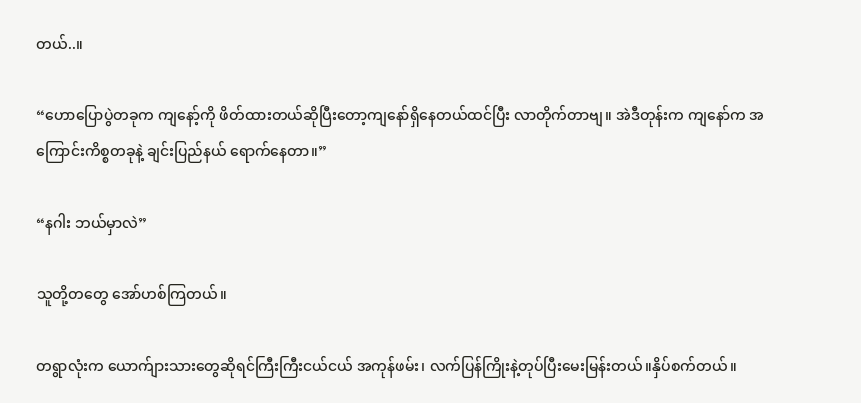တယ်..။

“ဟောပြောပွဲတခုက ကျနော့်ကို ဖိတ်ထားတယ်ဆိုပြီးတော့ကျနော်ရှိနေတယ်ထင်ပြီး လာတိုက်တာဗျ။ အဲဒီတုန်းက ကျနော်က အကြောင်းကိစ္စတခုနဲ့ ချင်းပြည်နယ် ရောက်နေတာ။”

“နဂါး ဘယ်မှာလဲ”

သူတို့တတွေ အော်ဟစ်ကြတယ်။

တရွာလုံးက ယောက်ျားသားတွေဆိုရင်ကြီးကြီးငယ်ငယ် အကုန်ဖမ်း၊ လက်ပြန်ကြိုးနဲ့တုပ်ပြီးမေးမြန်းတယ်။နှိပ်စက်တယ်။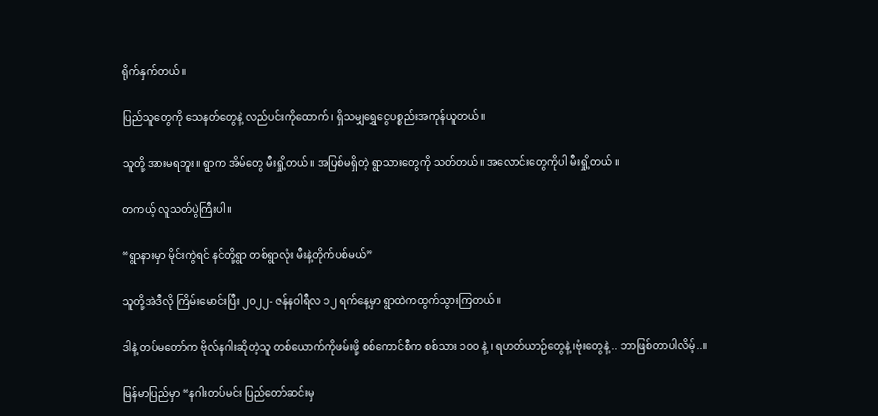ရိုက်နှက်တယ်။

ပြည်သူတွေကို သေနတ်တွေနဲ့ လည်ပင်းကိုထောက်၊ ရှိသမျှရွှေငွေပစ္စည်းအကုန်ယူတယ်။

သူတို့ အားမရဘူး။ ရွာက အိမ်တွေ မီးရှို့တယ်။ အပြစ်မရှိတဲ့ ရွာသားတွေကို သတ်တယ်။ အလောင်းတွေကိုပါ မီးရှို့တယ် ။

တကယ့် လူသတ်ပွဲကြီးပါ။

“ရွာနားမှာ မိုင်းကွဲရင် နင်တို့ရွာ တစ်ရွာလုံး မီးနဲ့တိုက်ပစ်မယ်”

သူတို့အဲဒီလို ကြိမ်းမောင်းပြီး ၂၀၂၂- ဇန်နဝါရီလ ၁၂ ရက်နေ့မှာ ရွာထဲကထွက်သွားကြတယ်။

ဒါနဲ့ တပ်မတော်က ဗိုလ်နဂါးဆိုတဲ့သူ တစ်ယောက်ကိုဖမ်းဖို့ စစ်ကောင်စီက စစ်သား ၁၀၀ နဲ့ ၊ ရဟတ်ယာဉ်တွေနဲ့ ၊ဗုံးတွေနဲ့ .. ဘာဖြစ်တာပါလိမ့်..။

မြန်မာပြည်မှာ “နဂါးတပ်မင်း ပြည်တော်ဆင်းမှ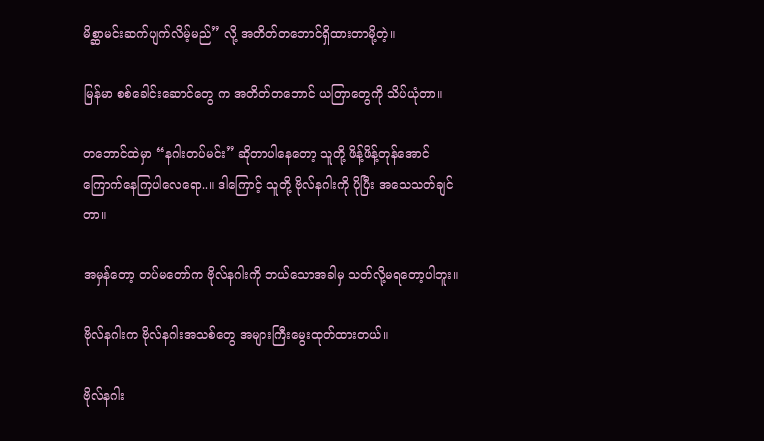မိစ္ဆာမင်းဆက်ပျက်လိမ့်မည်” လို့ အတိတ်တဘောင်ရှိထားတာမို့တဲ့။

မြန်မာ စစ်ခေါင်းဆောင်တွေ က အတိတ်တဘောင် ယတြာတွေကို သိပ်ယုံတာ။

တဘောင်ထဲမှာ “နဂါးတပ်မင်း” ဆိုတာပါနေတော့ သူတို့ ဖိန့်ဖိန့်တုန်အောင်ကြောက်နေကြပါလေရော..။ ဒါကြောင့် သူတို့ ဗိုလ်နဂါးကို ပိုပြီး အသေသတ်ချင်တာ။

အမှန်တော့ တပ်မတော်က ဗိုလ်နဂါးကို ဘယ်သောအခါမှ သတ်လို့မရတော့ပါဘူး။

ဗိုလ်နဂါးက ဗိုလ်နဂါးအသစ်တွေ အများကြီးမွေးထုတ်ထားတယ်။

ဗိုလ်နဂါး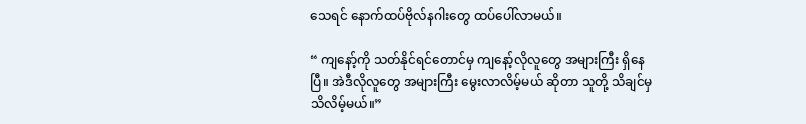သေရင် နောက်ထပ်ဗိုလ်နဂါးတွေ ထပ်ပေါ်လာမယ်။

“ ကျနော့်ကို သတ်နိုင်ရင်တောင်မှ ကျနော့်လိုလူတွေ အများကြီး ရှိနေပြီ။ အဲဒီလိုလူတွေ အများကြီး မွေးလာလိမ့်မယ် ဆိုတာ သူတို့ သိချင်မှ သိလိမ့်မယ်။”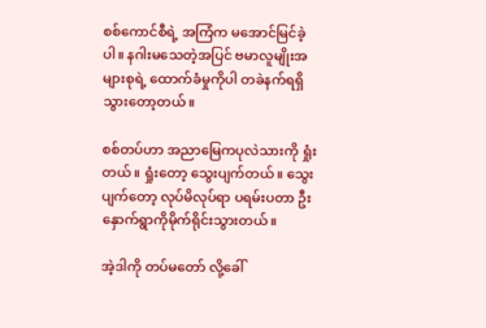စစ်ကောင်စီရဲ့ အကြံက မအောင်မြင်ခဲ့ပါ။ နဂါးမသေတဲ့အပြင် ဗမာလူမျိုးအများစုရဲ့ ထောက်ခံမှုကိုပါ တခဲနက်ရရှိသွားတော့တယ်။

စစ်တပ်ဟာ အညာမြေကပုလဲသားကို ရှုံးတယ်။ ရှုံးတော့ သွေးပျက်တယ်။ သွေးပျက်တော့ လုပ်မိလုပ်ရာ ပရမ်းပတာ ဦးနှောက်ရွာကိုမိုက်ရိုင်းသွားတယ်။

အဲ့ဒါကို တပ်မတော် လို့ခေါ်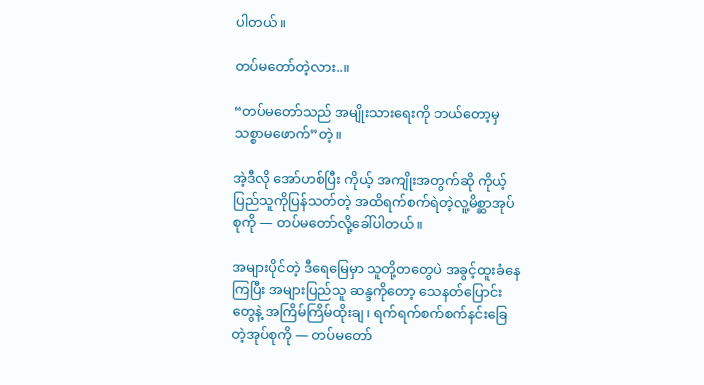ပါတယ်။

တပ်မတော်တဲ့လား..။

“တပ်မတော်သည် အမျိုးသားရေးကို ဘယ်တော့မှသစ္စာမဖောက်”တဲ့။

အဲ့ဒီလို အော်ဟစ်ပြီး ကိုယ့် အကျိုးအတွက်ဆို ကိုယ့်ပြည်သူကိုပြန်သတ်တဲ့ အထိရက်စက်ရဲတဲ့လူ့မိစ္ဆာအုပ်စုကို — တပ်မတော်လို့ခေါ်ပါတယ်။

အများပိုင်တဲ့ ဒီရေမြေမှာ သူတို့တတွေပဲ အခွင့်ထူးခံနေကြပြီး အများပြည်သူ ဆန္ဒကိုတော့ သေနတ်ပြောင်းတွေနဲ့ အကြိမ်ကြိမ်ထိုးချ၊ ရက်ရက်စက်စက်နင်းခြေတဲ့အုပ်စုကို — တပ်မတော်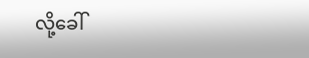လို့ခေါ်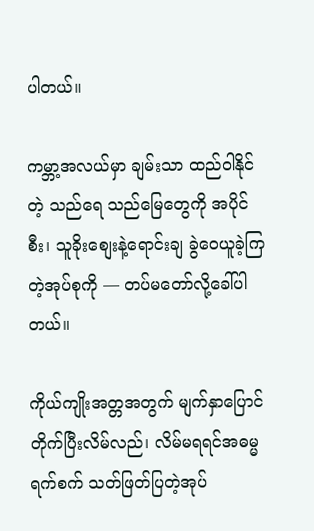ပါတယ်။

ကမ္ဘာ့အလယ်မှာ ချမ်းသာ ထည်ဝါနိုင်တဲ့ သည်ရေ သည်မြေတွေကို အပိုင်စီး၊ သူခိုးစျေးနဲ့ရောင်းချ ခွဲဝေယူခဲ့ကြတဲ့အုပ်စုကို — တပ်မတော်လို့ခေါ်ပါတယ်။

ကိုယ်ကျိုးအတ္တအတွက် မျက်နှာပြောင်တိုက်ပြီးလိမ်လည်၊ လိမ်မရရင်အဓမ္မရက်စက် သတ်ဖြတ်ပြတဲ့အုပ်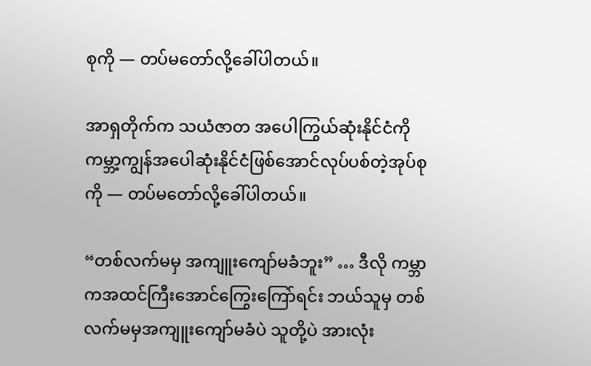စုကို — တပ်မတော်လို့ခေါ်ပါတယ်။

အာရှတိုက်က သယံဇာတ အပေါကြွယ်ဆုံးနိုင်ငံကို ကမ္ဘာ့ကျွန်အပေါဆုံးနိုင်ငံဖြစ်အောင်လုပ်ပစ်တဲ့အုပ်စုကို — တပ်မတော်လို့ခေါ်ပါတယ်။

“တစ်လက်မမှ အကျူးကျော်မခံဘူး” … ဒီလို ကမ္ဘာကအထင်ကြီးအောင်ကြွေးကြော်ရင်း ဘယ်သူမှ တစ်လက်မမှအကျူးကျော်မခံပဲ သူတို့ပဲ အားလုံး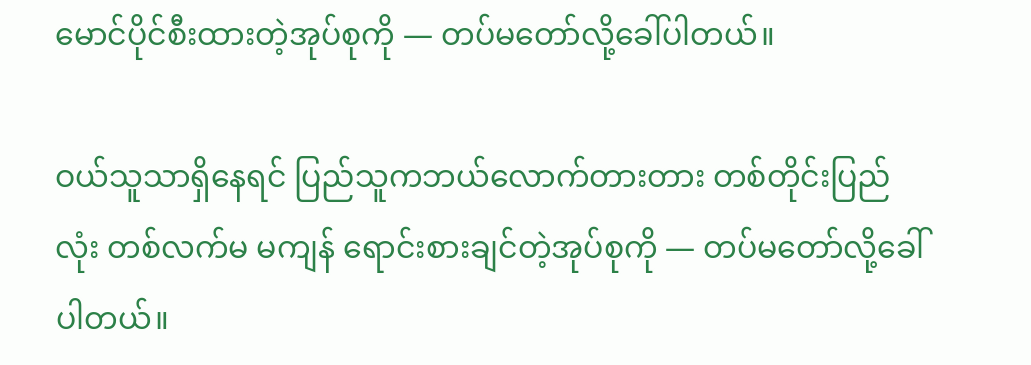မောင်ပိုင်စီးထားတဲ့အုပ်စုကို — တပ်မတော်လို့ခေါ်ပါတယ်။

ဝယ်သူသာရှိနေရင် ပြည်သူကဘယ်လောက်တားတား တစ်တိုင်းပြည်လုံး တစ်လက်မ မကျန် ရောင်းစားချင်တဲ့အုပ်စုကို — တပ်မတော်လို့ခေါ်ပါတယ်။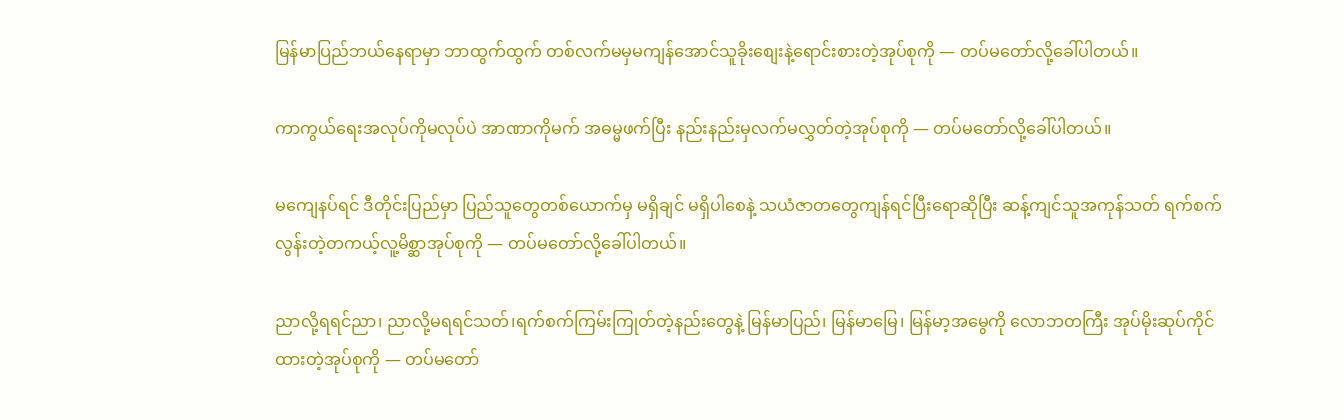မြန်မာပြည်ဘယ်နေရာမှာ ဘာထွက်ထွက် တစ်လက်မမှမကျန်အောင်သူခိုးစျေးနဲ့ရောင်းစားတဲ့အုပ်စုကို — တပ်မတော်လို့ခေါ်ပါတယ်။

ကာကွယ်ရေးအလုပ်ကိုမလုပ်ပဲ အာဏာကိုမက် အဓမ္မဖက်ပြီး နည်းနည်းမှလက်မလွှတ်တဲ့အုပ်စုကို — တပ်မတော်လို့ခေါ်ပါတယ်။

မကျေနပ်ရင် ဒီတိုင်းပြည်မှာ ပြည်သူတွေတစ်ယောက်မှ မရှိချင် မရှိပါစေနဲ့ သယံဇာတတွေကျန်ရင်ပြီးရောဆိုပြီး ဆန့်ကျင်သူအကုန်သတ် ရက်စက်လွန်းတဲ့တကယ့်လူ့မိစ္ဆာအုပ်စုကို — တပ်မတော်လို့ခေါ်ပါတယ်။

ညာလို့ရရင်ညာ၊ ညာလို့မရရင်သတ်၊ရက်စက်ကြမ်းကြုတ်တဲ့နည်းတွေနဲ့ မြန်မာပြည်၊ မြန်မာမြေ၊ မြန်မာ့အမွေကို လောဘတကြီး အုပ်မိုးဆုပ်ကိုင်ထားတဲ့အုပ်စုကို — တပ်မတော်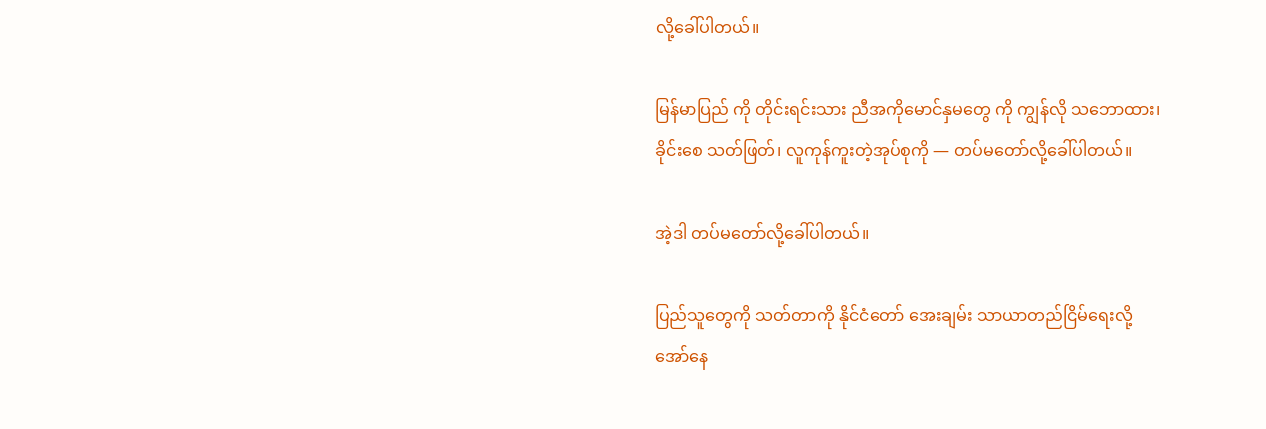လို့ခေါ်ပါတယ်။

မြန်မာပြည် ကို တိုင်းရင်းသား ညီအကိုမောင်နှမတွေ ကို ကျွန်လို သဘောထား၊ ခိုင်းစေ သတ်ဖြတ်၊ လူကုန်ကူးတဲ့အုပ်စုကို — တပ်မတော်လို့ခေါ်ပါတယ်။

အဲ့ဒါ တပ်မတော်လို့ခေါ်ပါတယ်။

ပြည်သူတွေကို သတ်တာကို နိုင်ငံတော် အေးချမ်း သာယာတည်ငြိမ်ရေးလို့ အော်နေ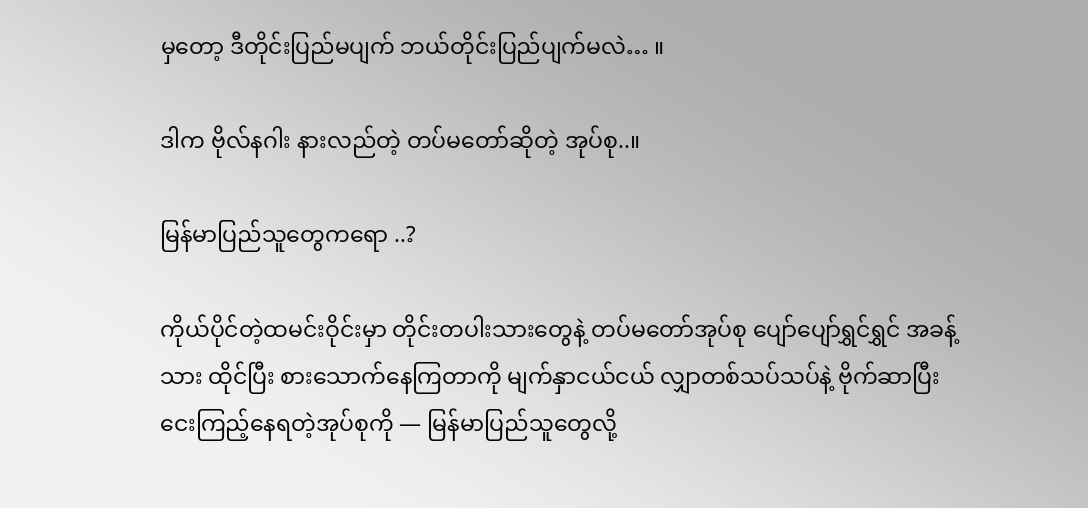မှတော့ ဒီတိုင်းပြည်မပျက် ဘယ်တိုင်းပြည်ပျက်မလဲ… ။

ဒါက ဗိုလ်နဂါး နားလည်တဲ့ တပ်မတော်ဆိုတဲ့ အုပ်စု..။

မြန်မာပြည်သူတွေကရော ..?

ကိုယ်ပိုင်တဲ့ထမင်းဝိုင်းမှာ တိုင်းတပါးသားတွေနဲ့ တပ်မတော်အုပ်စု ပျော်ပျော်ရွှင်ရွှင် အခန့်သား ထိုင်ပြီး စားသောက်နေကြတာကို မျက်နှာငယ်ငယ် လျှာတစ်သပ်သပ်နဲ့ ဗိုက်ဆာပြီး ငေးကြည့်နေရတဲ့အုပ်စုကို — မြန်မာပြည်သူတွေလို့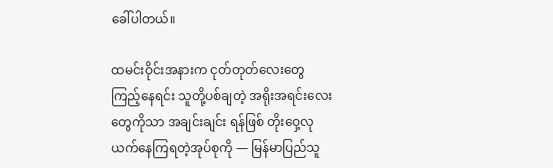ခေါ်ပါတယ်။

ထမင်းဝိုင်းအနားက ငုတ်တုတ်လေးတွေကြည့်နေရင်း သူတို့ပစ်ချတဲ့ အရိုးအရင်းလေးတွေကိုသာ အချင်းချင်း ရန်ဖြစ် တိုးဝှေ့လုယက်နေကြရတဲ့အုပ်စုကို — မြန်မာပြည်သူ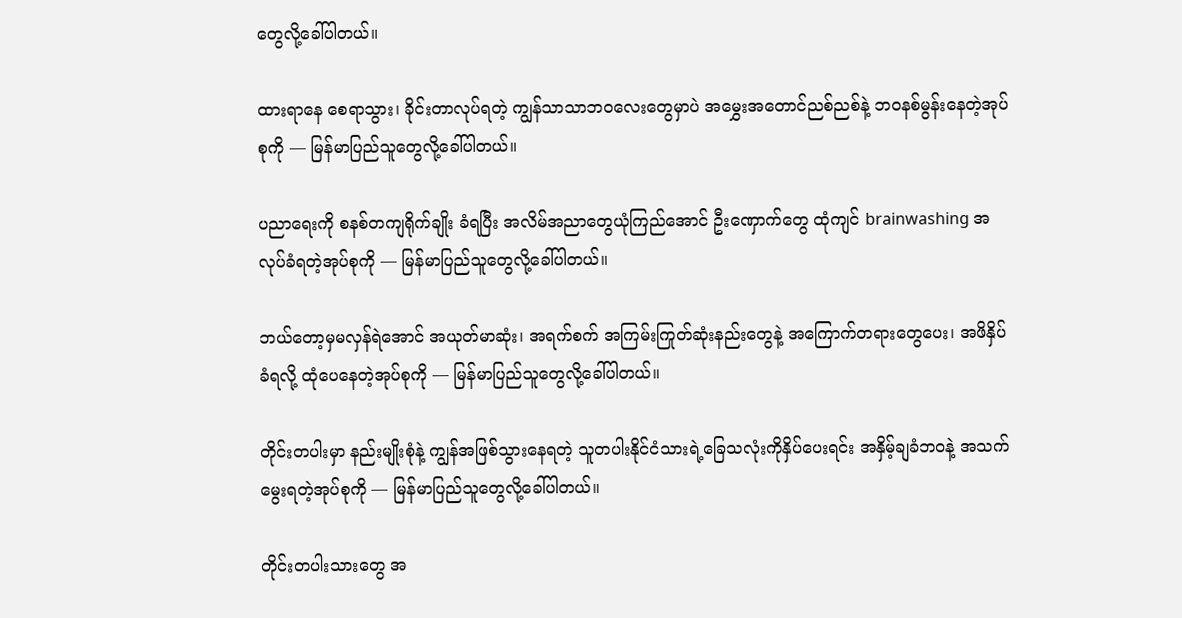တွေလို့ခေါ်ပါတယ်။

ထားရာနေ စေရာသွား၊ ခိုင်းတာလုပ်ရတဲ့ ကျွန်သာသာဘဝလေးတွေမှာပဲ အမွှေးအတောင်ညစ်ညစ်နဲ့ ဘဝနစ်မွန်းနေတဲ့အုပ်စုကို — မြန်မာပြည်သူတွေလို့ခေါ်ပါတယ်။

ပညာရေးကို စနစ်တကျရိုက်ချိုး ခံရပြီး အလိမ်အညာတွေယုံကြည်အောင် ဦးဏှောက်တွေ ထုံကျင် brainwashing အလုပ်ခံရတဲ့အုပ်စုကို — မြန်မာပြည်သူတွေလို့ခေါ်ပါတယ်။

ဘယ်တော့မှမလှန်ရဲအောင် အယုတ်မာဆုံး၊ အရက်စက် အကြမ်းကြုတ်ဆုံးနည်းတွေနဲ့ အကြောက်တရားတွေပေး၊ အဖိနှိပ်ခံရလို့ ထုံပေနေတဲ့အုပ်စုကို — မြန်မာပြည်သူတွေလို့ခေါ်ပါတယ်။

တိုင်းတပါးမှာ နည်းမျိုးစုံနဲ့ ကျွန်အဖြစ်သွားနေရတဲ့ သူတပါးနိုင်ငံသားရဲ့ခြေသလုံးကိုနှိပ်ပေးရင်း အနှိမ့်ချခံဘဝနဲ့ အသက်မွေးရတဲ့အုပ်စုကို — မြန်မာပြည်သူတွေလို့ခေါ်ပါတယ်။

တိုင်းတပါးသားတွေ အ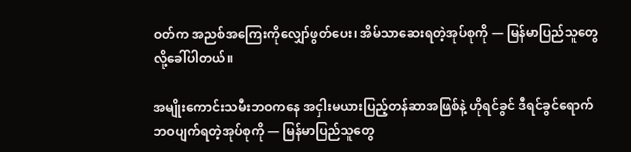ဝတ်က အညစ်အကြေးကိုလျှော်ဖွတ်ပေး၊ အိမ်သာဆေးရတဲ့အုပ်စုကို — မြန်မာပြည်သူတွေလို့ခေါ်ပါတယ်။

အမျိုးကောင်းသမီးဘဝကနေ အငှါးမယားပြည့်တန်ဆာအဖြစ်နဲ့ ဟိုရင်ခွင် ဒီရင်ခွင်ရောက် ဘဝပျက်ရတဲ့အုပ်စုကို — မြန်မာပြည်သူတွေ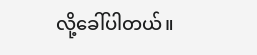လို့ခေါ်ပါတယ်။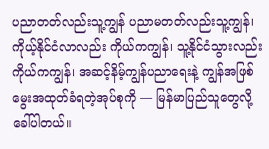ပညာတတ်လည်းသူ့ကျွန် ပညာမတတ်လည်းသူ့ကျွန်၊ ကိုယ့်နိုင်ငံလာလည်း ကိုယ်ကကျွန်၊ သူ့နိုင်ငံသွားလည်းကိုယ်ကကျွန်၊ အဆင့်နိမ့်ကျွန်ပညာရေးနဲ့ ကျွန်အဖြစ်မွေးအထုတ်ခံရတဲ့အုပ်စုကို — မြန်မာပြည်သူတွေလို့ခေါ်ပါတယ်။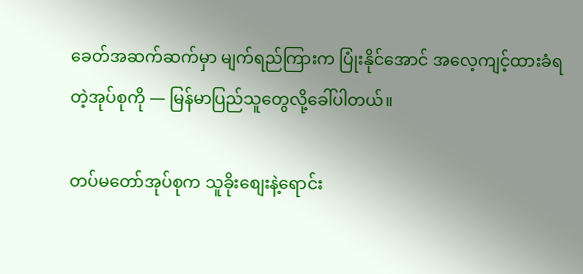ခေတ်အဆက်ဆက်မှာ မျက်ရည်ကြားက ပြုံးနိုင်အောင် အလေ့ကျင့်ထားခံရတဲ့အုပ်စုကို — မြန်မာပြည်သူတွေလို့ခေါ်ပါတယ်။

တပ်မတော်အုပ်စုက သူခိုးစျေးနဲ့ရောင်း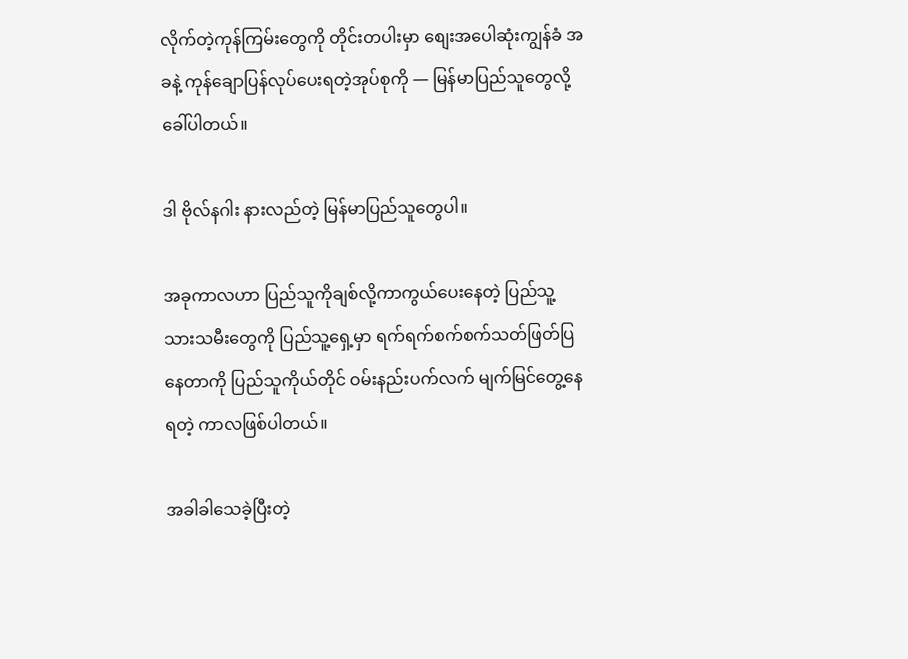လိုက်တဲ့ကုန်ကြမ်းတွေကို တိုင်းတပါးမှာ စျေးအပေါဆုံးကျွန်ခံ အခနဲ့ ကုန်ချောပြန်လုပ်ပေးရတဲ့အုပ်စုကို — မြန်မာပြည်သူတွေလို့ခေါ်ပါတယ်။

ဒါ ဗိုလ်နဂါး နားလည်တဲ့ မြန်မာပြည်သူတွေပါ။

အခုကာလဟာ ပြည်သူကိုချစ်လို့ကာကွယ်ပေးနေတဲ့ ပြည်သူ့ သားသမီးတွေကို ပြည်သူ့ရှေ့မှာ ရက်ရက်စက်စက်သတ်ဖြတ်ပြနေတာကို ပြည်သူကိုယ်တိုင် ဝမ်းနည်းပက်လက် မျက်မြင်တွေ့နေရတဲ့ ကာလဖြစ်ပါတယ်။

အခါခါသေခဲ့ပြီးတဲ့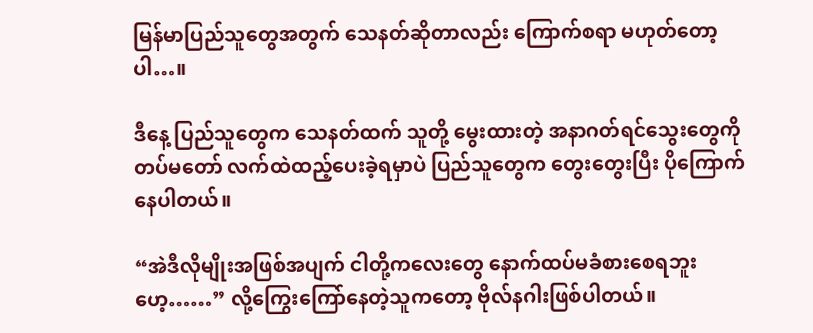မြန်မာပြည်သူတွေအတွက် သေနတ်ဆိုတာလည်း ကြောက်စရာ မဟုတ်တော့ပါ…။

ဒီနေ့ ပြည်သူတွေက သေနတ်ထက် သူတို့ မွေးထားတဲ့ အနာဂတ်ရင်သွေးတွေကို တပ်မတော် လက်ထဲထည့်ပေးခဲ့ရမှာပဲ ပြည်သူတွေက တွေးတွေးပြီး ပိုကြောက်နေပါတယ်။

“အဲဒီလိုမျိုးအဖြစ်အပျက် ငါတို့ကလေးတွေ နောက်ထပ်မခံစားစေရဘူးဟေ့……” လို့ကြွေးကြော်နေတဲ့သူကတော့ ဗိုလ်နဂါးဖြစ်ပါတယ်။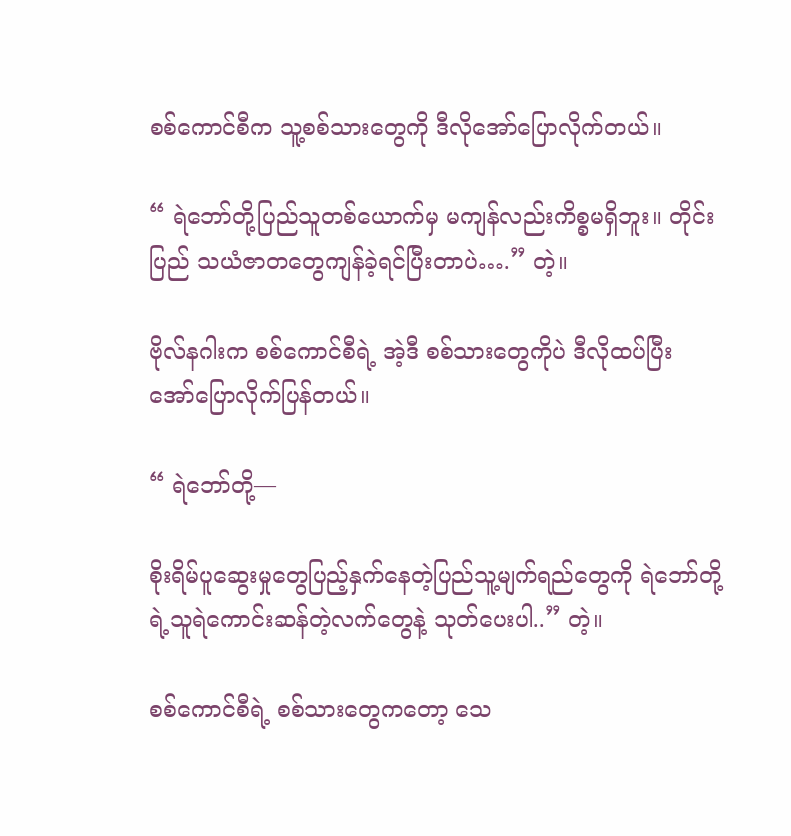စစ်ကောင်စီက သူ့စစ်သားတွေကို ဒီလိုအော်ပြောလိုက်တယ်။

“ ရဲဘော်တို့ပြည်သူတစ်ယောက်မှ မကျန်လည်းကိစ္စမရှိဘူး။ တိုင်းပြည် သယံဇာတတွေကျန်ခဲ့ရင်ပြီးတာပဲ….” တဲ့။

ဗိုလ်နဂါးက စစ်ကောင်စီရဲ့ အဲ့ဒီ စစ်သားတွေကိုပဲ ဒီလိုထပ်ပြီး အော်ပြောလိုက်ပြန်တယ်။

“ ရဲဘော်တို့—

စိုးရိမ်ပူဆွေးမှုတွေပြည့်နှက်နေတဲ့ပြည်သူ့မျက်ရည်တွေကို ရဲဘော်တို့ရဲ့သူရဲကောင်းဆန်တဲ့လက်‌တွေနဲ့ သုတ်ပေးပါ..” တဲ့။

စစ်ကောင်စီရဲ့ စစ်သားတွေကတော့ သေ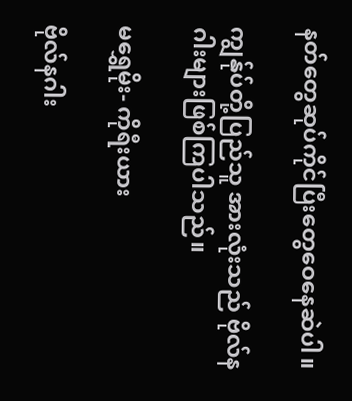နတ်တွေဆုပ်ကိုင်ပြီးတွေဝေနေဆဲပါ။

ကျွန်ုပ်တို့ပြည်သူ အားလုံးသည် ဗိုလ်နဂါးများဖြစ်ကြပါသည်။

မရွှေမိုး- ကိုရီးယား

ဗိုလ်နဂါး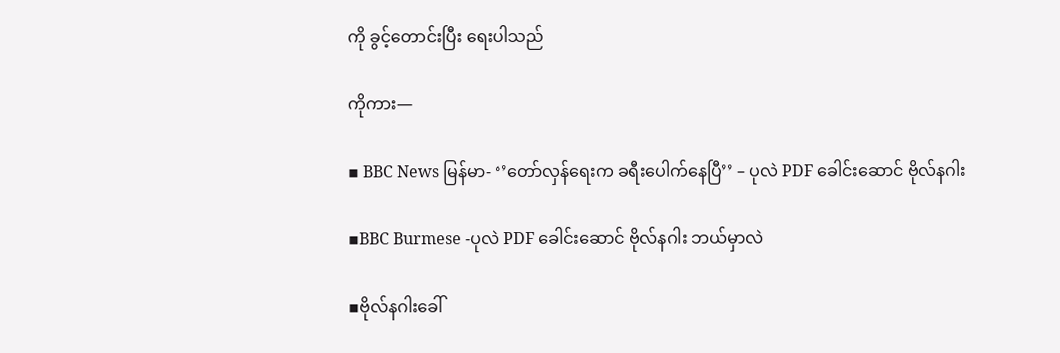ကို ခွင့်တောင်းပြီး ရေးပါသည်

ကိုကား—

▪ BBC News မြန်မာ- ‘’တော်လှန်ရေးက ခရီးပေါက်နေပြီ’’ – ပုလဲ PDF ခေါင်းဆောင် ဗိုလ်နဂါး

▪BBC Burmese -ပုလဲ PDF ခေါင်းဆောင် ဗိုလ်နဂါး ဘယ်မှာလဲ

▪ဗိုလ်နဂါးခေါ်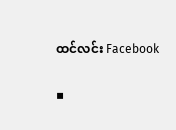ထင်လင်း Facebook

▪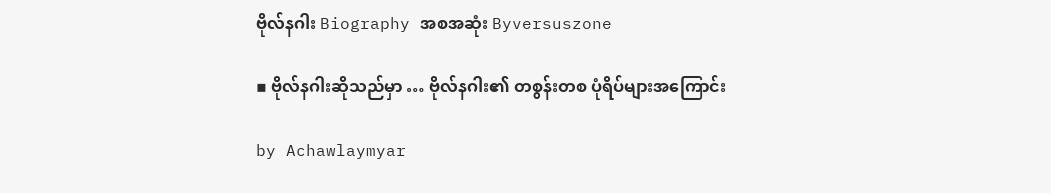ဗိုလ်နဂါး Biography အစအဆုံး Byversuszone

▪ ဗိုလ်နဂါးဆိုသည်မှာ … ဗိုလ်နဂါး၏ တစွန်းတစ ပုံရိပ်များအကြောင်း

by Achawlaymyar